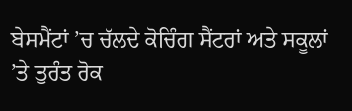ਬੇਸਮੈਂਟਾਂ ’ਚ ਚੱਲਦੇ ਕੋਚਿੰਗ ਸੈਂਟਰਾਂ ਅਤੇ ਸਕੂਲਾਂ ’ਤੇ ਤੁਰੰਤ ਰੋਕ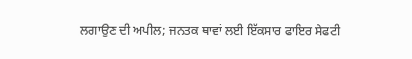ਲਗਾਉਣ ਦੀ ਅਪੀਲ; ਜਨਤਕ ਥਾਵਾਂ ਲਈ ਇੱਕਸਾਰ ਫਾਇਰ ਸੇਫਟੀ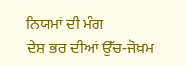ਨਿਯਮਾਂ ਦੀ ਮੰਗ
ਦੇਸ਼ ਭਰ ਦੀਆਂ ਉੱਚ-ਜੋਖ਼ਮ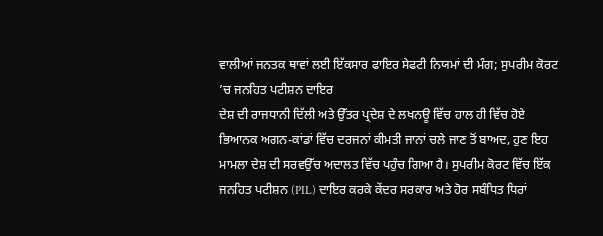ਵਾਲੀਆਂ ਜਨਤਕ ਥਾਵਾਂ ਲਈ ਇੱਕਸਾਰ ਫਾਇਰ ਸੇਫਟੀ ਨਿਯਮਾਂ ਦੀ ਮੰਗ; ਸੁਪਰੀਮ ਕੋਰਟ ’ਚ ਜਨਹਿਤ ਪਟੀਸ਼ਨ ਦਾਇਰ
ਦੇਸ਼ ਦੀ ਰਾਜਧਾਨੀ ਦਿੱਲੀ ਅਤੇ ਉੱਤਰ ਪ੍ਰਦੇਸ਼ ਦੇ ਲਖਨਊ ਵਿੱਚ ਹਾਲ ਹੀ ਵਿੱਚ ਹੋਏ ਭਿਆਨਕ ਅਗਨ-ਕਾਂਡਾਂ ਵਿੱਚ ਦਰਜਨਾਂ ਕੀਮਤੀ ਜਾਨਾਂ ਚਲੇ ਜਾਣ ਤੋਂ ਬਾਅਦ, ਹੁਣ ਇਹ ਮਾਮਲਾ ਦੇਸ਼ ਦੀ ਸਰਵਉੱਚ ਅਦਾਲਤ ਵਿੱਚ ਪਹੁੰਚ ਗਿਆ ਹੈ। ਸੁਪਰੀਮ ਕੋਰਟ ਵਿੱਚ ਇੱਕ ਜਨਹਿਤ ਪਟੀਸ਼ਨ (PIL) ਦਾਇਰ ਕਰਕੇ ਕੇਂਦਰ ਸਰਕਾਰ ਅਤੇ ਹੋਰ ਸਬੰਧਿਤ ਧਿਰਾਂ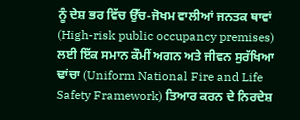ਨੂੰ ਦੇਸ਼ ਭਰ ਵਿੱਚ ਉੱਚ-ਜੋਖਮ ਵਾਲੀਆਂ ਜਨਤਕ ਥਾਵਾਂ (High-risk public occupancy premises) ਲਈ ਇੱਕ ਸਮਾਨ ਕੌਮੀਂ ਅਗਨ ਅਤੇ ਜੀਵਨ ਸੁਰੱਖਿਆ ਢਾਂਚਾ (Uniform National Fire and Life Safety Framework) ਤਿਆਰ ਕਰਨ ਦੇ ਨਿਰਦੇਸ਼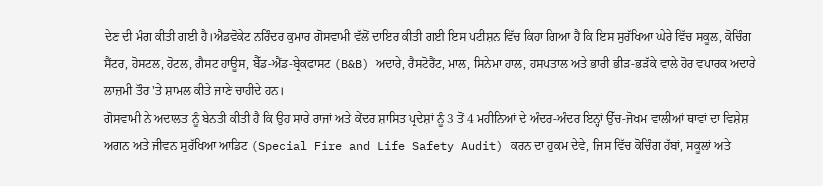ਦੇਣ ਦੀ ਮੰਗ ਕੀਤੀ ਗਈ ਹੈ।ਐਡਵੋਕੇਟ ਨਰਿੰਦਰ ਕੁਮਾਰ ਗੋਸਵਾਮੀ ਵੱਲੋਂ ਦਾਇਰ ਕੀਤੀ ਗਈ ਇਸ ਪਟੀਸ਼ਨ ਵਿੱਚ ਕਿਹਾ ਗਿਆ ਹੈ ਕਿ ਇਸ ਸੁਰੱਖਿਆ ਘੇਰੇ ਵਿੱਚ ਸਕੂਲ, ਕੋਚਿੰਗ ਸੈਂਟਰ, ਹੋਸਟਲ, ਹੋਟਲ, ਗੈਸਟ ਹਾਊਸ, ਬੈੱਡ-ਐਂਡ-ਬ੍ਰੇਕਫਾਸਟ (B&B) ਅਦਾਰੇ, ਰੈਸਟੋਰੈਂਟ, ਮਾਲ, ਸਿਨੇਮਾ ਹਾਲ, ਹਸਪਤਾਲ ਅਤੇ ਭਾਰੀ ਭੀੜ-ਭੜੱਕੇ ਵਾਲੇ ਹੋਰ ਵਪਾਰਕ ਅਦਾਰੇ ਲਾਜ਼ਮੀ ਤੌਰ 'ਤੇ ਸ਼ਾਮਲ ਕੀਤੇ ਜਾਣੇ ਚਾਹੀਦੇ ਹਨ।
ਗੋਸਵਾਮੀ ਨੇ ਅਦਾਲਤ ਨੂੰ ਬੇਨਤੀ ਕੀਤੀ ਹੈ ਕਿ ਉਹ ਸਾਰੇ ਰਾਜਾਂ ਅਤੇ ਕੇਂਦਰ ਸ਼ਾਸਿਤ ਪ੍ਰਦੇਸ਼ਾਂ ਨੂੰ 3 ਤੋਂ 4 ਮਹੀਨਿਆਂ ਦੇ ਅੰਦਰ-ਅੰਦਰ ਇਨ੍ਹਾਂ ਉੱਚ-ਜੋਖਮ ਵਾਲੀਆਂ ਥਾਵਾਂ ਦਾ ਵਿਸ਼ੇਸ਼ ਅਗਨ ਅਤੇ ਜੀਵਨ ਸੁਰੱਖਿਆ ਆਡਿਟ (Special Fire and Life Safety Audit) ਕਰਨ ਦਾ ਹੁਕਮ ਦੇਵੇ, ਜਿਸ ਵਿੱਚ ਕੋਚਿੰਗ ਹੱਬਾਂ, ਸਕੂਲਾਂ ਅਤੇ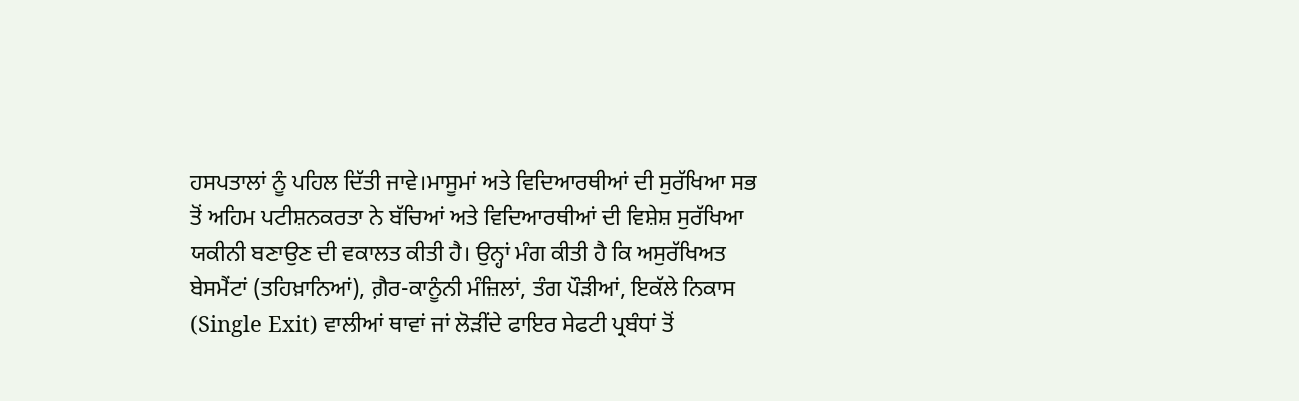ਹਸਪਤਾਲਾਂ ਨੂੰ ਪਹਿਲ ਦਿੱਤੀ ਜਾਵੇ।ਮਾਸੂਮਾਂ ਅਤੇ ਵਿਦਿਆਰਥੀਆਂ ਦੀ ਸੁਰੱਖਿਆ ਸਭ ਤੋਂ ਅਹਿਮ ਪਟੀਸ਼ਨਕਰਤਾ ਨੇ ਬੱਚਿਆਂ ਅਤੇ ਵਿਦਿਆਰਥੀਆਂ ਦੀ ਵਿਸ਼ੇਸ਼ ਸੁਰੱਖਿਆ ਯਕੀਨੀ ਬਣਾਉਣ ਦੀ ਵਕਾਲਤ ਕੀਤੀ ਹੈ। ਉਨ੍ਹਾਂ ਮੰਗ ਕੀਤੀ ਹੈ ਕਿ ਅਸੁਰੱਖਿਅਤ ਬੇਸਮੈਂਟਾਂ (ਤਹਿਖ਼ਾਨਿਆਂ), ਗ਼ੈਰ-ਕਾਨੂੰਨੀ ਮੰਜ਼ਿਲਾਂ, ਤੰਗ ਪੌੜੀਆਂ, ਇਕੱਲੇ ਨਿਕਾਸ (Single Exit) ਵਾਲੀਆਂ ਥਾਵਾਂ ਜਾਂ ਲੋੜੀਂਦੇ ਫਾਇਰ ਸੇਫਟੀ ਪ੍ਰਬੰਧਾਂ ਤੋਂ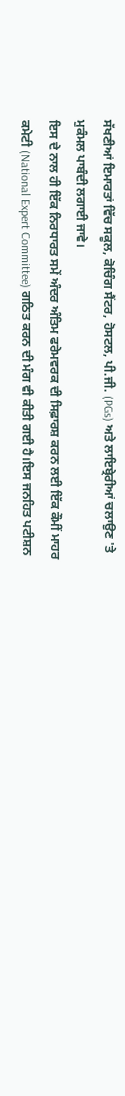ਸੱਖਣੀਆਂ ਇਮਾਰਤਾਂ ਵਿੱਚ ਸਕੂਲ, ਕੋਚਿੰਗ ਸੈਂਟਰ, ਹੋਸਟਲ, ਪੀ.ਜੀ. (PGs) ਅਤੇ ਲਾਇਬ੍ਰੇਰੀਆਂ ਚਲਾਉਣ 'ਤੇ ਮੁਕੰਮਲ ਪਾਬੰਦੀ ਲਗਾਈ ਜਾਵੇ।
ਇਸ ਦੇ ਨਾਲ ਹੀ ਇੱਕ ਨਿਰਧਾਰਤ ਸਮੇਂ ਅੰਦਰ ਅੰਤਿਮ ਫਰੇਮਵਰਕ ਦੀ ਸਿਫ਼ਾਰਸ਼ ਕਰਨ ਲਈ ਇੱਕ ਕੌਮੀਂ ਮਾਹਰ ਕਮੇਟੀ (National Expert Committee) ਗਠਿਤ ਕਰਨ ਦੀ ਮੰਗ ਵੀ ਕੀਤੀ ਗਈ ਹੈ।ਇਸ ਜਨਹਿਤ ਪਟੀਸ਼ਨ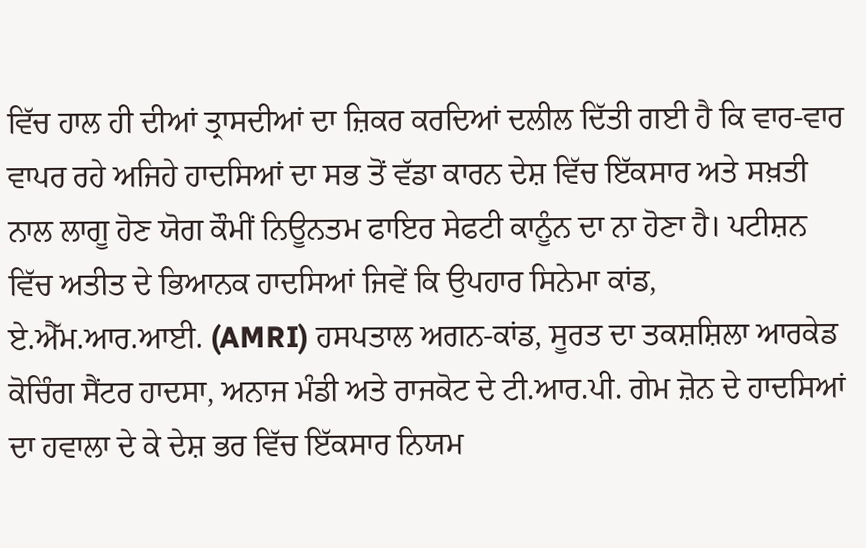ਵਿੱਚ ਹਾਲ ਹੀ ਦੀਆਂ ਤ੍ਰਾਸਦੀਆਂ ਦਾ ਜ਼ਿਕਰ ਕਰਦਿਆਂ ਦਲੀਲ ਦਿੱਤੀ ਗਈ ਹੈ ਕਿ ਵਾਰ-ਵਾਰ ਵਾਪਰ ਰਹੇ ਅਜਿਹੇ ਹਾਦਸਿਆਂ ਦਾ ਸਭ ਤੋਂ ਵੱਡਾ ਕਾਰਨ ਦੇਸ਼ ਵਿੱਚ ਇੱਕਸਾਰ ਅਤੇ ਸਖ਼ਤੀ ਨਾਲ ਲਾਗੂ ਹੋਣ ਯੋਗ ਕੌਮੀਂ ਨਿਊਨਤਮ ਫਾਇਰ ਸੇਫਟੀ ਕਾਨੂੰਨ ਦਾ ਨਾ ਹੋਣਾ ਹੈ। ਪਟੀਸ਼ਨ ਵਿੱਚ ਅਤੀਤ ਦੇ ਭਿਆਨਕ ਹਾਦਸਿਆਂ ਜਿਵੇਂ ਕਿ ਉਪਹਾਰ ਸਿਨੇਮਾ ਕਾਂਡ, ਏ.ਐੱਮ.ਆਰ.ਆਈ. (AMRI) ਹਸਪਤਾਲ ਅਗਨ-ਕਾਂਡ, ਸੂਰਤ ਦਾ ਤਕਸ਼ਸ਼ਿਲਾ ਆਰਕੇਡ ਕੋਚਿੰਗ ਸੈਂਟਰ ਹਾਦਸਾ, ਅਨਾਜ ਮੰਡੀ ਅਤੇ ਰਾਜਕੋਟ ਦੇ ਟੀ.ਆਰ.ਪੀ. ਗੇਮ ਜ਼ੋਨ ਦੇ ਹਾਦਸਿਆਂ ਦਾ ਹਵਾਲਾ ਦੇ ਕੇ ਦੇਸ਼ ਭਰ ਵਿੱਚ ਇੱਕਸਾਰ ਨਿਯਮ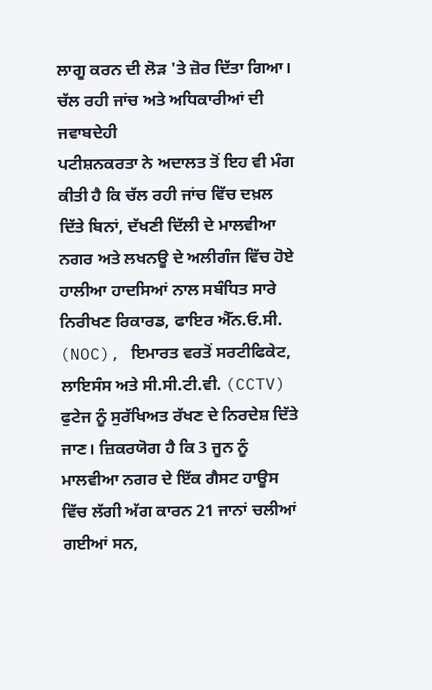ਲਾਗੂ ਕਰਨ ਦੀ ਲੋੜ 'ਤੇ ਜ਼ੋਰ ਦਿੱਤਾ ਗਿਆ।
ਚੱਲ ਰਹੀ ਜਾਂਚ ਅਤੇ ਅਧਿਕਾਰੀਆਂ ਦੀ ਜਵਾਬਦੇਹੀ
ਪਟੀਸ਼ਨਕਰਤਾ ਨੇ ਅਦਾਲਤ ਤੋਂ ਇਹ ਵੀ ਮੰਗ ਕੀਤੀ ਹੈ ਕਿ ਚੱਲ ਰਹੀ ਜਾਂਚ ਵਿੱਚ ਦਖ਼ਲ ਦਿੱਤੇ ਬਿਨਾਂ, ਦੱਖਣੀ ਦਿੱਲੀ ਦੇ ਮਾਲਵੀਆ ਨਗਰ ਅਤੇ ਲਖਨਊ ਦੇ ਅਲੀਗੰਜ ਵਿੱਚ ਹੋਏ ਹਾਲੀਆ ਹਾਦਸਿਆਂ ਨਾਲ ਸਬੰਧਿਤ ਸਾਰੇ ਨਿਰੀਖਣ ਰਿਕਾਰਡ, ਫਾਇਰ ਐੱਨ.ਓ.ਸੀ. (NOC), ਇਮਾਰਤ ਵਰਤੋਂ ਸਰਟੀਫਿਕੇਟ, ਲਾਇਸੰਸ ਅਤੇ ਸੀ.ਸੀ.ਟੀ.ਵੀ. (CCTV) ਫੁਟੇਜ ਨੂੰ ਸੁਰੱਖਿਅਤ ਰੱਖਣ ਦੇ ਨਿਰਦੇਸ਼ ਦਿੱਤੇ ਜਾਣ। ਜ਼ਿਕਰਯੋਗ ਹੈ ਕਿ 3 ਜੂਨ ਨੂੰ ਮਾਲਵੀਆ ਨਗਰ ਦੇ ਇੱਕ ਗੈਸਟ ਹਾਊਸ ਵਿੱਚ ਲੱਗੀ ਅੱਗ ਕਾਰਨ 21 ਜਾਨਾਂ ਚਲੀਆਂ ਗਈਆਂ ਸਨ,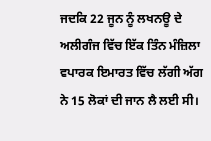ਜਦਕਿ 22 ਜੂਨ ਨੂੰ ਲਖਨਊ ਦੇ ਅਲੀਗੰਜ ਵਿੱਚ ਇੱਕ ਤਿੰਨ ਮੰਜ਼ਿਲਾ ਵਪਾਰਕ ਇਮਾਰਤ ਵਿੱਚ ਲੱਗੀ ਅੱਗ ਨੇ 15 ਲੋਕਾਂ ਦੀ ਜਾਨ ਲੈ ਲਈ ਸੀ।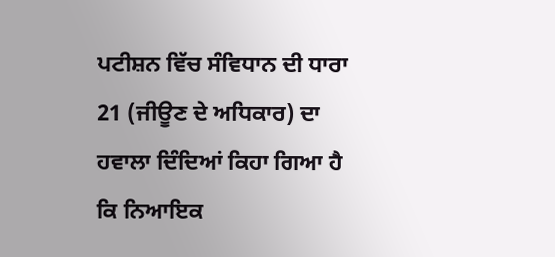ਪਟੀਸ਼ਨ ਵਿੱਚ ਸੰਵਿਧਾਨ ਦੀ ਧਾਰਾ 21 (ਜੀਊਣ ਦੇ ਅਧਿਕਾਰ) ਦਾ ਹਵਾਲਾ ਦਿੰਦਿਆਂ ਕਿਹਾ ਗਿਆ ਹੈ ਕਿ ਨਿਆਇਕ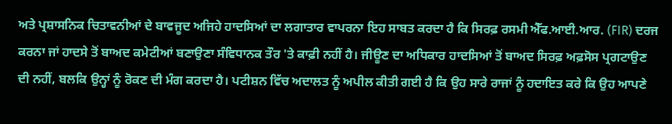ਅਤੇ ਪ੍ਰਸ਼ਾਸਨਿਕ ਚਿਤਾਵਨੀਆਂ ਦੇ ਬਾਵਜੂਦ ਅਜਿਹੇ ਹਾਦਸਿਆਂ ਦਾ ਲਗਾਤਾਰ ਵਾਪਰਨਾ ਇਹ ਸਾਬਤ ਕਰਦਾ ਹੈ ਕਿ ਸਿਰਫ਼ ਰਸਮੀ ਐੱਫ.ਆਈ.ਆਰ. (FIR) ਦਰਜ ਕਰਨਾ ਜਾਂ ਹਾਦਸੇ ਤੋਂ ਬਾਅਦ ਕਮੇਟੀਆਂ ਬਣਾਉਣਾ ਸੰਵਿਧਾਨਕ ਤੌਰ 'ਤੇ ਕਾਫ਼ੀ ਨਹੀਂ ਹੈ। ਜੀਊਣ ਦਾ ਅਧਿਕਾਰ ਹਾਦਸਿਆਂ ਤੋਂ ਬਾਅਦ ਸਿਰਫ਼ ਅਫ਼ਸੋਸ ਪ੍ਰਗਟਾਉਣ ਦੀ ਨਹੀਂ, ਬਲਕਿ ਉਨ੍ਹਾਂ ਨੂੰ ਰੋਕਣ ਦੀ ਮੰਗ ਕਰਦਾ ਹੈ। ਪਟੀਸ਼ਨ ਵਿੱਚ ਅਦਾਲਤ ਨੂੰ ਅਪੀਲ ਕੀਤੀ ਗਈ ਹੈ ਕਿ ਉਹ ਸਾਰੇ ਰਾਜਾਂ ਨੂੰ ਹਦਾਇਤ ਕਰੇ ਕਿ ਉਹ ਆਪਣੇ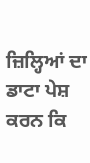ਜ਼ਿਲ੍ਹਿਆਂ ਦਾ ਡਾਟਾ ਪੇਸ਼ ਕਰਨ ਕਿ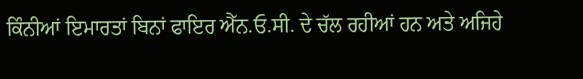ਕਿੰਨੀਆਂ ਇਮਾਰਤਾਂ ਬਿਨਾਂ ਫਾਇਰ ਐੱਨ.ਓ.ਸੀ. ਦੇ ਚੱਲ ਰਹੀਆਂ ਹਨ ਅਤੇ ਅਜਿਹੇ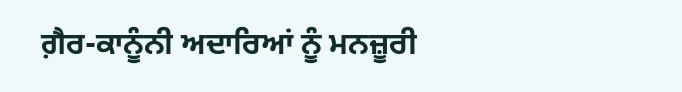ਗ਼ੈਰ-ਕਾਨੂੰਨੀ ਅਦਾਰਿਆਂ ਨੂੰ ਮਨਜ਼ੂਰੀ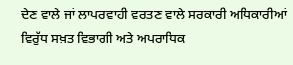ਦੇਣ ਵਾਲੇ ਜਾਂ ਲਾਪਰਵਾਹੀ ਵਰਤਣ ਵਾਲੇ ਸਰਕਾਰੀ ਅਧਿਕਾਰੀਆਂ ਵਿਰੁੱਧ ਸਖ਼ਤ ਵਿਭਾਗੀ ਅਤੇ ਅਪਰਾਧਿਕ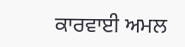ਕਾਰਵਾਈ ਅਮਲ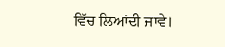ਵਿੱਚ ਲਿਆਂਦੀ ਜਾਵੇ।